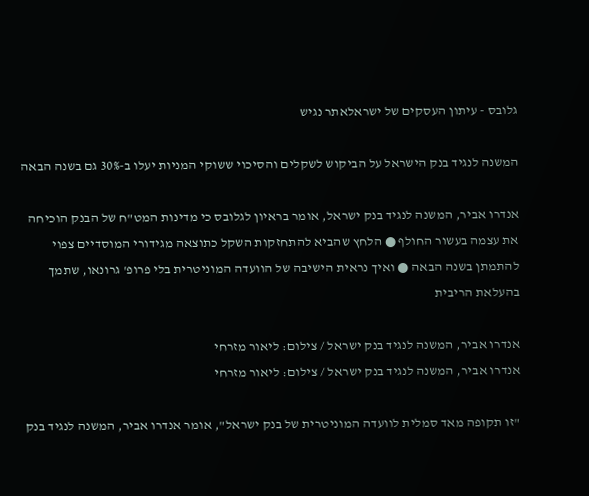גלובס - עיתון העסקים של ישראלאתר נגיש

המשנה לנגיד בנק הישראל על הביקוש לשקלים והסיכוי ששוקי המניות יעלו ב-30% גם בשנה הבאה

אנדרו אביר, המשנה לנגיד בנק ישראל, אומר בראיון לגלובס כי מדינות המט"ח של הבנק הוכיחה את עצמה בעשור החולף ● הלחץ שהביא להתחזקות השקל כתוצאה מגידורי המוסדיים צפוי להתמתן בשנה הבאה ● ואיך נראית הישיבה של הוועדה המוניטרית בלי פרופ' גרונאו, שתמך בהעלאת הריבית

אנדרו אביר, המשנה לנגיד בנק ישראל / צילום: ליאור מזרחי
אנדרו אביר, המשנה לנגיד בנק ישראל / צילום: ליאור מזרחי

"זו תקופה מאד סמלית לוועדה המוניטרית של בנק ישראל", אומר אנדרו אביר, המשנה לנגיד בנק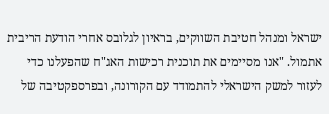ישראל ומנהל חטיבת השווקים, בראיון לגלובס אחרי הודעת הריבית אתמול. "אנו מסיימים את תוכנית רכישות האג"ח שהפעלנו כדי לעזור למשק הישראלי להתמודד עם הקורונה, ובפרספקטיבה של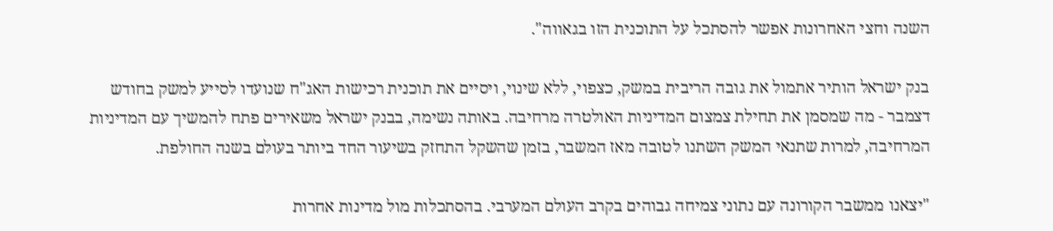השנה וחצי האחרונות אפשר להסתכל על התוכנית הזו בגאווה".

בנק ישראל הותיר אתמול את גובה הריבית במשק, כצפוי, ללא שינוי, ויסיים את תוכנית רכישות האג"ח שנועדו לסייע למשק בחודש דצמבר - מה שמסמן את תחילת צמצום המדיניות האולטרה מרחיבה. באותה נשימה, בבנק ישראל משאירים פתח להמשיך עם המדיניות המרחיבה, למרות שתנאי המשק השתנו לטובה מאז המשבר, בזמן שהשקל התחזק בשיעור החד ביותר בעולם בשנה החולפת.

"יצאנו ממשבר הקורונה עם נתוני צמיחה גבוהים בקרב העולם המערבי. בהסתכלות מול מדינות אחרות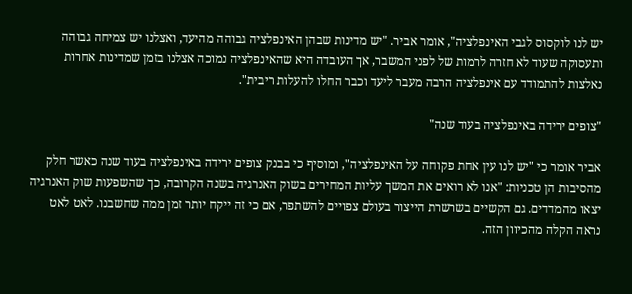יש לנו לוקסוס לגבי האינפלציה", אומר אביר. "יש מדינות שבהן האינפלציה גבוהה מהיעד, ואצלנו יש צמיחה גבוהה ותעסוקה שעוד לא חזרה לרמות של לפני המשבר, אך העובדה היא שהאינפלציה נמוכה אצלנו בזמן שמדינות אחרות נאלצות להתמודד עם אינפלציה הרבה מעבר ליעד וכבר החלו להעלות ריבית".

"צופים ירידה באינפלציה בעוד שנה"

אביר אומר כי "יש לנו עין אחת פקוחה על האינפלציה", ומוסיף כי בבנק צופים ירידה באינפלציה בעוד שנה כאשר חלק מהסיבות הן טכניות: "אנו לא רואים את המשך עליות המחירים בשוק האנרגיה בשנה הקרובה, כך שהשפעות שוק האנרגיה יצאו מהמדדים. גם הקשיים בשרשרת הייצור בעולם צפויים להשתפר, אם כי זה ייקח יותר זמן ממה שחשבנו. לאט לאט נראה הקלה מהכיוון הזה.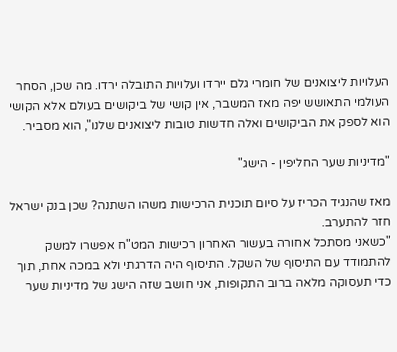העלויות ליצואנים של חומרי גלם יירדו ועלויות התובלה ירדו. מה שכן, הסחר העולמי התאושש יפה מאז המשבר, אין קושי של ביקושים בעולם אלא הקושי הוא לספק את הביקושים ואלה חדשות טובות ליצואנים שלנו", הוא מסביר.

"מדיניות שער החליפין - הישג"

מאז שהנגיד הכריז על סיום תוכנית הרכישות משהו השתנה? שכן בנק ישראל חזר להתערב.
"כשאני מסתכל אחורה בעשור האחרון רכישות המט"ח אפשרו למשק להתמודד עם התיסוף של השקל. התיסוף היה הדרגתי ולא במכה אחת, תוך כדי תעסוקה מלאה ברוב התקופות, אני חושב שזה הישג של מדיניות שער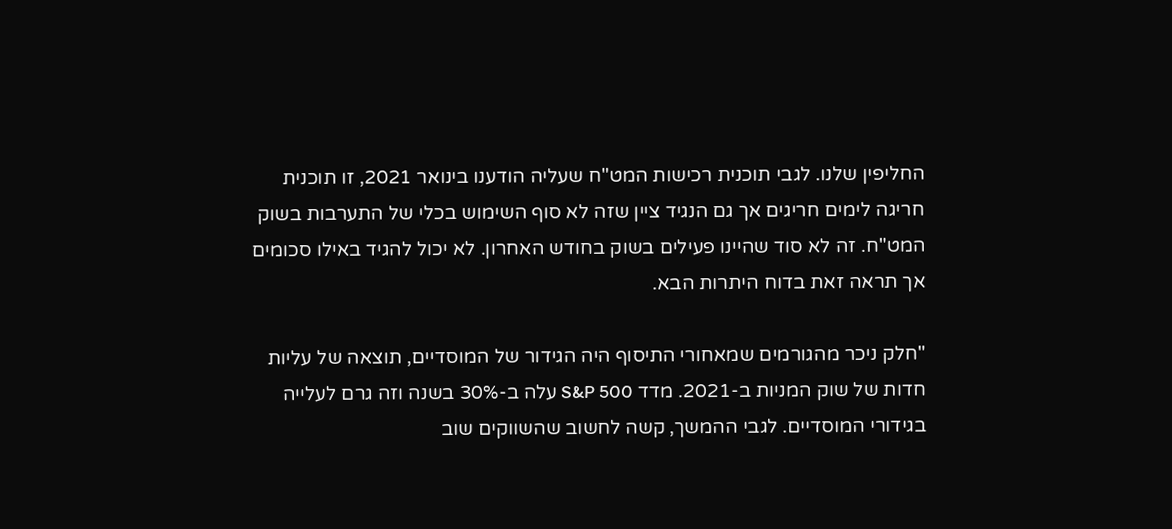החליפין שלנו. לגבי תוכנית רכישות המט"ח שעליה הודענו בינואר 2021, זו תוכנית חריגה לימים חריגים אך גם הנגיד ציין שזה לא סוף השימוש בכלי של התערבות בשוק המט"ח. זה לא סוד שהיינו פעילים בשוק בחודש האחרון. לא יכול להגיד באילו סכומים אך תראה זאת בדוח היתרות הבא.

"חלק ניכר מהגורמים שמאחורי התיסוף היה הגידור של המוסדיים, תוצאה של עליות חדות של שוק המניות ב-2021. מדד S&P 500 עלה ב-30% בשנה וזה גרם לעלייה בגידורי המוסדיים. לגבי ההמשך, קשה לחשוב שהשווקים שוב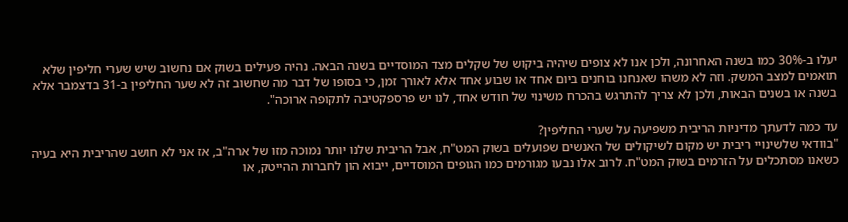יעלו ב-30% כמו בשנה האחרונה, ולכן אנו לא צופים שיהיה ביקוש של שקלים מצד המוסדיים בשנה הבאה. נהיה פעילים בשוק אם נחשוב שיש שערי חליפין שלא תואמים למצב המשק. וזה לא משהו שאנחנו בוחנים ביום אחד או שבוע אחד אלא לאורך זמן, כי בסופו של דבר מה שחשוב זה לא שער החליפין ב-31 בדצמבר אלא בשנה או בשנים הבאות, ולכן לא צריך להתרגש בהכרח משינוי של חודש אחד, לנו יש פרספקטיבה לתקופה ארוכה".

עד כמה לדעתך מדיניות הריבית משפיעה על שערי החליפין?
"בוודאי שלשינויי ריבית יש מקום לשיקולים של האנשים שפועלים בשוק המט"ח, אבל הריבית שלנו יותר נמוכה מזו של ארה"ב, אז אני לא חושב שהריבית היא בעיה כשאנו מסתכלים על הזרמים בשוק המט"ח. לרוב אלו נבעו מגורמים כמו הגופים המוסדיים, ייבוא הון לחברות ההייטק, או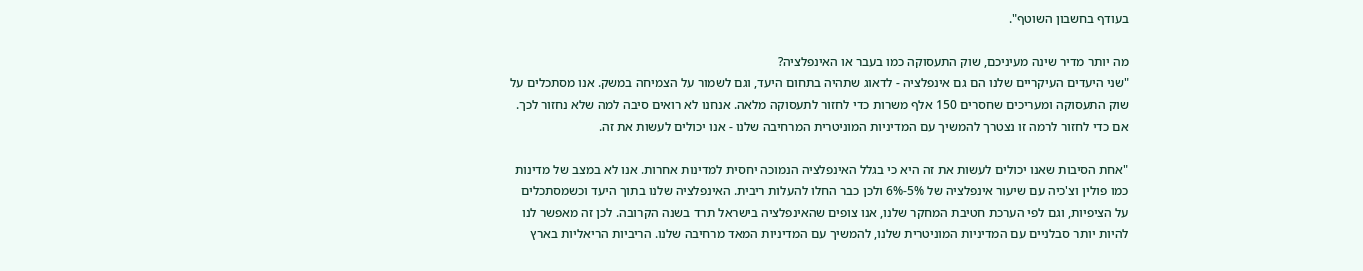בעודף בחשבון השוטף".

מה יותר מדיר שינה מעיניכם, שוק התעסוקה כמו בעבר או האינפלציה?
"שני היעדים העיקריים שלנו הם גם אינפלציה - לדאוג שתהיה בתחום היעד, וגם לשמור על הצמיחה במשק. אנו מסתכלים על שוק התעסוקה ומעריכים שחסרים 150 אלף משרות כדי לחזור לתעסוקה מלאה. אנחנו לא רואים סיבה למה שלא נחזור לכך. אם כדי לחזור לרמה זו נצטרך להמשיך עם המדיניות המוניטרית המרחיבה שלנו - אנו יכולים לעשות את זה.

"אחת הסיבות שאנו יכולים לעשות את זה היא כי בגלל האינפלציה הנמוכה יחסית למדינות אחרות. אנו לא במצב של מדינות כמו פולין וצ'כיה עם שיעור אינפלציה של 5%-6% ולכן כבר החלו להעלות ריבית. האינפלציה שלנו בתוך היעד וכשמסתכלים על הציפיות, וגם לפי הערכת חטיבת המחקר שלנו, אנו צופים שהאינפלציה בישראל תרד בשנה הקרובה. לכן זה מאפשר לנו להיות יותר סבלניים עם המדיניות המוניטרית שלנו, להמשיך עם המדיניות המאד מרחיבה שלנו. הריביות הריאליות בארץ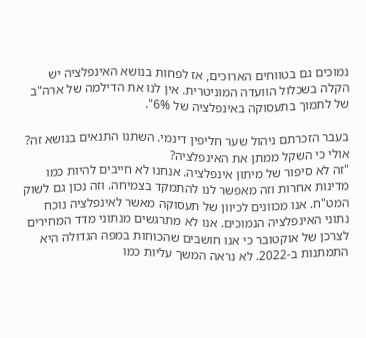נמוכים גם בטווחים הארוכים, אז לפחות בנושא האינפלציה יש הקלה בשכלול הוועדה המוניטרית. אין לנו את הדילמה של ארה"ב של לתמוך בתעסוקה באינפלציה של 6%".

בעבר הזכרתם ניהול שער חליפין דינמי. השתנו התנאים בנושא זה? אולי כי השקל ממתן את האינפלציה?
"זה לא סיפור של מיתון אינפלציה. אנחנו לא חייבים להיות כמו מדינות אחרות וזה מאפשר לנו להתמקד בצמיחה. וזה נכון גם לשוק המט"ח. אנו מכוונים לכיוון של תעסוקה מאשר לאינפלציה נוכח נתוני האינפלציה הנמוכים. אנו לא מתרגשים מנתוני מדד המחירים לצרכן של אוקטובר כי אנו חושבים שהכוחות במפה הגדולה היא התמתנות ב-2022. לא נראה המשך עליות כמו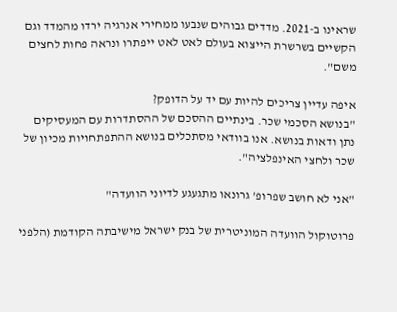שראינו ב-2021. מדדים גבוהים שנבעו ממחירי אנרגיה ירדו מהמדד וגם הקשיים בשרשרת הייצוא בעולם לאט לאט ייפתרו ונראה פחות לחצים משם".

איפה עדיין צריכים להיות עם יד על הדופק?
"בנושא הסכמי שכר. בינתיים ההסכם של ההסתדרות עם המעסיקים נתן ודאות בנושא. אנו בוודאי מסתכלים בנושא ההתפתחויות מכיון של שכר ולחצי האינפלציה".

"אני לא חושב שפרופ' גרונאו מתגעגע לדיוני הוועדה"

פרוטוקול הוועדה המוניטרית של בנק ישראל מישיבתה הקודמת (הלפני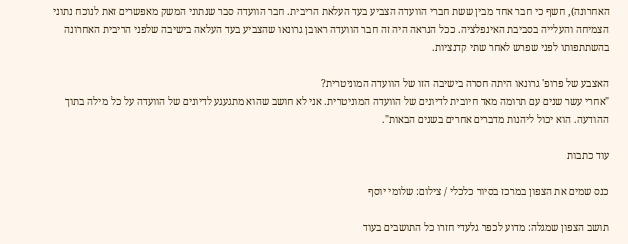האחרונה), חשף כי חבר אחד מבין ששת חברי הוועדה הצביע בעד העלאת הריבית. חבר הוועדה סבר שנתוני המשק מאפשרים זאת לנוכח נתוני הצמיחה והעלייה בסביבת האינפלציה. ככל הנראה היה זה חבר הוועדה ראובן גרונאו שהצביע בעד העלאה בישיבה שלפני הריבית האחרונה בהשתתפותו לפני שפרש לאחר שתי קדנציות.

האצבע של פרופ' גרונאו היתה חסרה בישיבה הזו של הוועדה המוניטרית?
"אחרי עשר שנים עם תרומה מאד חיובית לדיונים של הוועדה המוניטרית. אני לא חושב שהוא מתגעגע לדיונים של הוועדה על כל מילה בתוך ההודעה. הוא יכול ליהנות מדברים אחרים בשנים הבאות".

עוד כתבות

כנס שמים את הצפון במרכז בסיור כלכלי / צילום: שלומי יוסף

תושב הצפון שמגלה: מדוע לכפר גלעדי חזרו כל התושבים בעוד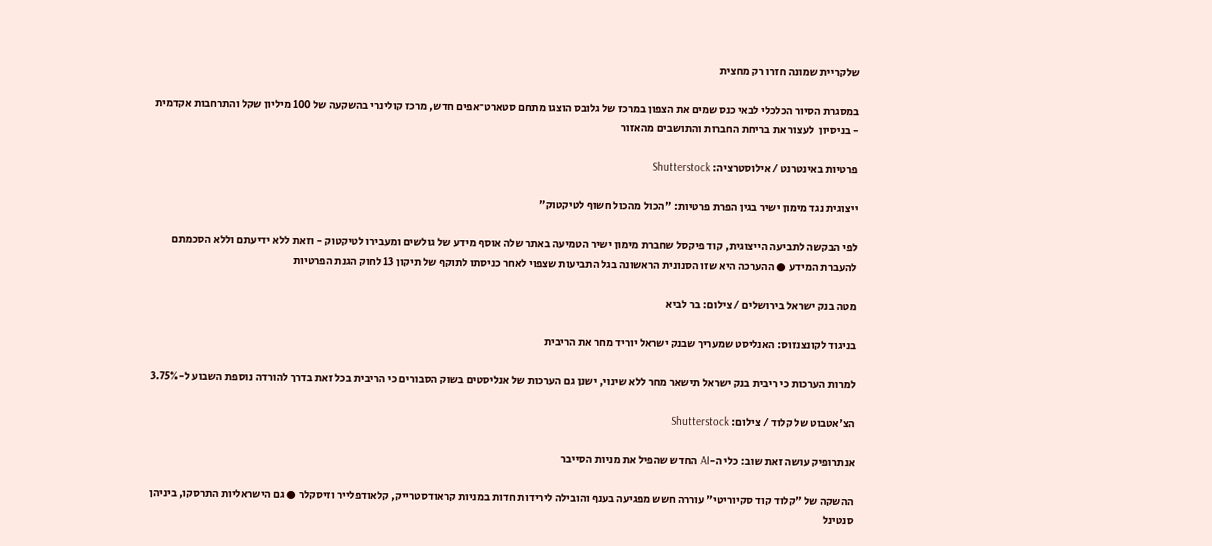שלקריית שמונה חזרו רק מחצית

במסגרת הסיור הכלכלי לבאי כנס שמים את הצפון במרכז של גלובס הוצגו מתחם סטארט־אפים חדש, מרכז קולינרי בהשקעה של 100 מיליון שקל והתרחבות אקדמית - בניסיון  לעצור את בריחת החברות והתושבים מהאזור

פרטיות באינטרנט / אילוסטרציה: Shutterstock

ייצוגית נגד מימון ישיר בגין הפרת פרטיות: "הכול מהכול חשוף לטיקטוק"

לפי הבקשה לתביעה הייצוגית, קוד פיקסל שחברת מימון ישיר הטמיעה באתר שלה אוסף מידע של גולשים ומעבירו לטיקטוק - וזאת ללא ידיעתם וללא הסכמתם להעברת המידע ● ההערכה היא שזו הסנונית הראשונה בגל התביעות שצפוי לאחר כניסתו לתוקף של תיקון 13 לחוק הגנת הפרטיות

מטה בנק ישראל בירושלים / צילום: בר לביא

בניגוד לקונצנזוס: האנליסט שמעריך שבנק ישראל יוריד מחר את הריבית

למרות הערכות כי ריבית בנק ישראל תישאר מחר ללא שינוי, ישנן גם הערכות של אנליסטים בשוק הסבורים כי הריבית בכל זאת בדרך להורדה נוספת השבוע ל-3.75%

הצ'אטבוט של קלוד / צילום: Shutterstock

אנתרופיק עושה זאת שוב: כלי ה-AI החדש שהפיל את מניות הסייבר

ההשקה של "קלוד קוד סקיוריטי" עוררה חשש מפגיעה בענף והובילה לירידות חדות במניות קראודסטרייק, קלאודפלייר וזיסקלר ● גם הישראליות התרסקו, ביניהן סנטינל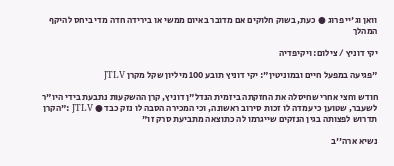וואן וג'יי פרוג ● כעת, בשוק חלוקים אם מדובר באיום ממשי או בירידה חדה מדי ביחס להיקף המהלך

יקי דוניץ / צילום: ויקיפדיה

"פגיעה במפעל חיים ובמוניטין": יקי דוניץ תובע 100 מיליון שקל מקרן JTLV

חודש וחצי אחרי שחיסלה את החזקתה ביזמית הנדל"ן דוניץ, קרן ההשקעות נתבעת בידי היו"ר לשעבר, שטוען כי עמדה לו זכות סירוב ראשונה, וכי המכירה הסבה לו נזק כבד ● JTLV :"הקרן תדרוש לפצותה בגין הנזקים שייגרמו לה כתוצאה מתביעת סרק זו"

נשיא ארה''ב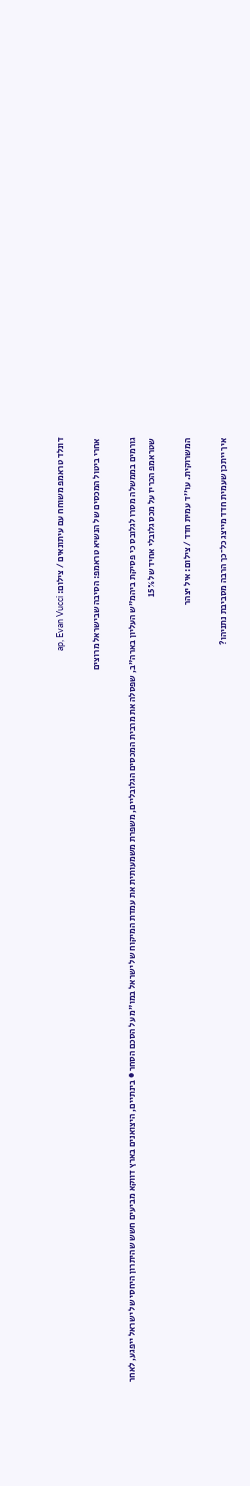דונלד טראמפ משוחח עם עיתונאים / צילום: ap, Evan Vucci

אחרי ביטול המכסים של הנשיא טראמפ: הסיבה שבישראל מרוצים

גורמים בממשלה מסרו לגלובס כי פסיקת ביהמ"ש העליון בארה"ב, שפסלה את מרבית המכסים הגלובליים, משפרת משמעותית את עמדת המיקוח של ישראל במו"מ על הסכם הסחר ● בינתיים, היצואנים בארץ דווקא מביעים חשש שהיתרון היחסי של ישראל ייפגע, לאחר שטראמפ הכריז על מכס גלובלי אחיד של 15%

המשרוקית. עו''ד עמית חדד / צילום: איל יצהר

איך ייתכן שעמית חדד מייצג כל־כך הרבה מסביבת נתניהו?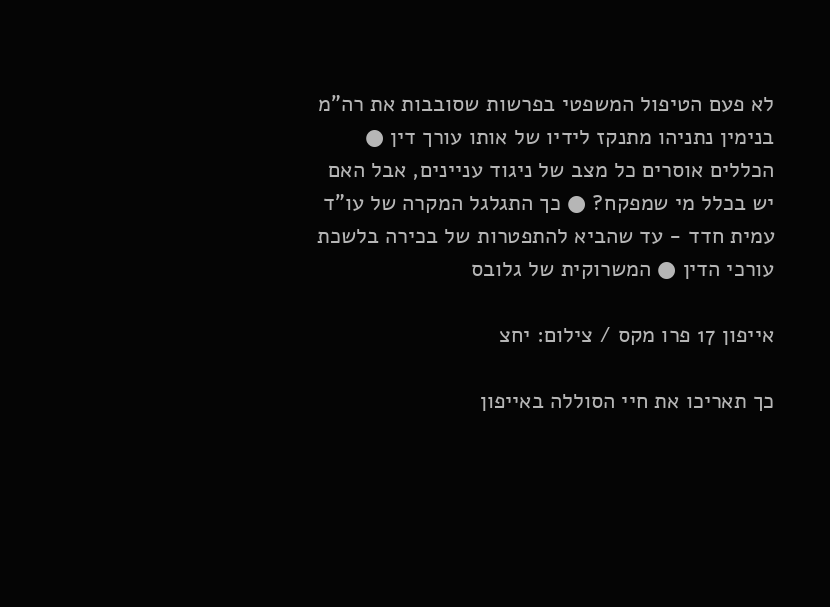לא פעם הטיפול המשפטי בפרשות שסובבות את רה"מ בנימין נתניהו מתנקז לידיו של אותו עורך דין ● הכללים אוסרים כל מצב של ניגוד עניינים, אבל האם יש בכלל מי שמפקח? ● כך התגלגל המקרה של עו"ד עמית חדד - עד שהביא להתפטרות של בכירה בלשכת עורכי הדין ● המשרוקית של גלובס

אייפון 17 פרו מקס / צילום: יחצ

כך תאריכו את חיי הסוללה באייפון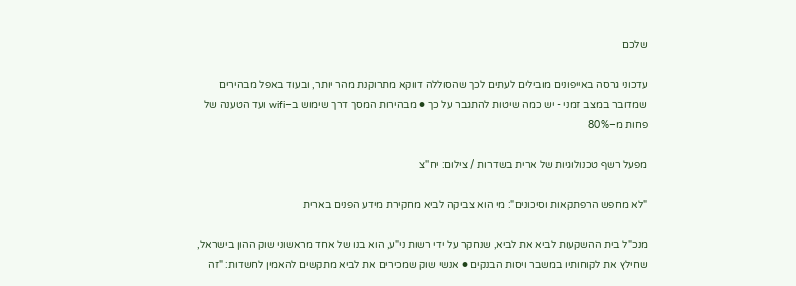שלכם

עדכוני גרסה באייפונים מובילים לעתים לכך שהסוללה דווקא מתרוקנת מהר יותר, ובעוד באפל מבהירים שמדובר במצב זמני - יש כמה שיטות להתגבר על כך ● מבהירות המסך דרך שימוש ב–wifi ועד הטענה של פחות מ–80%

מפעל רשף טכנולוגיות של ארית בשדרות / צילום: יח''צ

"לא מחפש הרפתקאות וסיכונים": מי הוא צביקה לביא מחקירת מידע הפנים בארית

מנכ"ל בית ההשקעות לביא את לביא, שנחקר על ידי רשות ני"ע, הוא בנו של אחד מראשוני שוק ההון בישראל, שחילץ את לקוחותיו במשבר ויסות הבנקים ● אנשי שוק שמכירים את לביא מתקשים להאמין לחשדות: "זה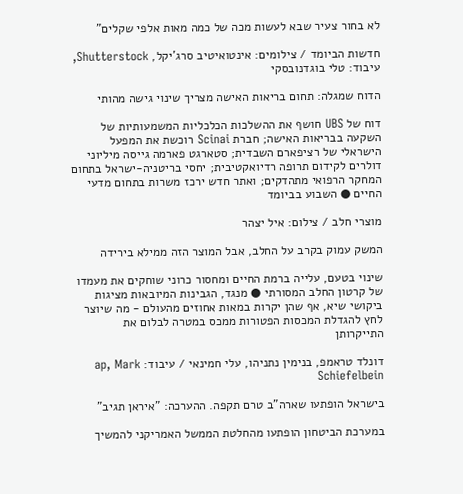לא בחור צעיר שבא לעשות מכה של כמה מאות אלפי שקלים"

חדשות הביומד / צילומים: אינטואיטיב סרג'יקל, Shutterstock, עיבוד: טלי בוגדנובסקי

הדוח שמגלה: תחום בריאות האישה מצריך שינוי גישה מהותי

דוח של UBS חושף את ההשלכות הכלכליות המשמעותיות של השקעה בבריאות האישה; חברת Scinai רוכשת את המפעל הישראלי של רציפארם השבדית; סטארגט פארמה גייסה מיליוני דולרים לקידום תרופה רדיואקטיבית; יחסי בריטניה-ישראל בתחום המחקר הרפואי מתהדקים; ואתר חדש ירכז משרות בתחום מדעי החיים ● השבוע בביומד

מוצרי חלב / צילום: איל יצהר

המשק עמוק בקרב על החלב, אבל המוצר הזה ממילא בירידה

שינוי בטעם, עלייה ברמת החיים ומחסור כרוני שוחקים את מעמדו של קרטון החלב המסורתי ● מנגד, הגבינות המיובאות מציגות ביקושי שיא, אף שהן יקרות במאות אחוזים מהעולם - מה שיוצר לחץ להגדלת המכסות הפטורות ממכס במטרה לבלום את התייקרותן

דונלד טראמפ, בנימין נתניהו, עלי חמינאי / עיבוד: ap, Mark Schiefelbein

בישראל הופתעו שארה"ב טרם תקפה. ההערכה: "איראן תגיב"

במערכת הביטחון הופתעו מהחלטת הממשל האמריקני להמשיך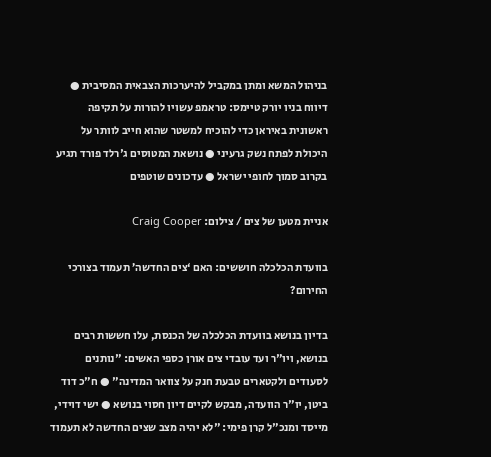בניהול המשא ומתן במקביל להיערכות הצבאית המסיבית ● דיווח בניו יורק טיימס: טראמפ עשויו להורות על תקיפה ראשונית באיראן כדי להוכיח למשטר שהוא חייב לוותר על היכולת לפתח נשק גרעיני ● נושאת המטוסים ג'רלד פורד תגיע בקרוב סמוך לחופי ישראל ● עדכונים שוטפים

אניית מטען של צים / צילום: Craig Cooper

בוועדת הכלכלה חוששים: האם ‘צים החדשה’ תעמוד בצורכי החירום?

בדיון בנושא בוועדת הכלכלה של הכנסת, עלו חששות רבים בנושא, ויו"ר ועד עובדי צים אורן כספי האשים: "נותנים לסעודים ולקטארים טבעת חנק על צוואר המדינה" ● ח"כ דוד ביטן, יו"ר הוועדה, מבקש לקיים דיון חסוי בנושא ● ישי דוידי, מייסד ומנכ"ל קרן פימי: "לא יהיה מצב שצים החדשה לא תעמוד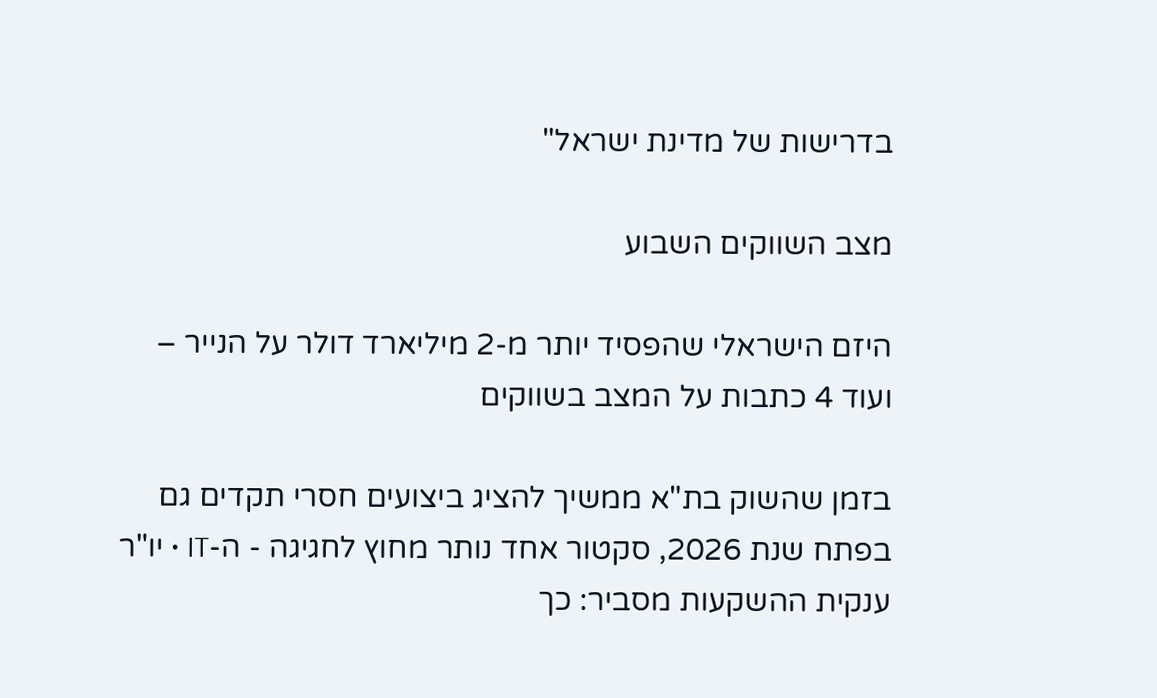בדרישות של מדינת ישראל"

מצב השווקים השבוע

היזם הישראלי שהפסיד יותר מ-2 מיליארד דולר על הנייר – ועוד 4 כתבות על המצב בשווקים

בזמן שהשוק בת"א ממשיך להציג ביצועים חסרי תקדים גם בפתח שנת 2026, סקטור אחד נותר מחוץ לחגיגה - ה-IT • יו"ר ענקית ההשקעות מסביר: כך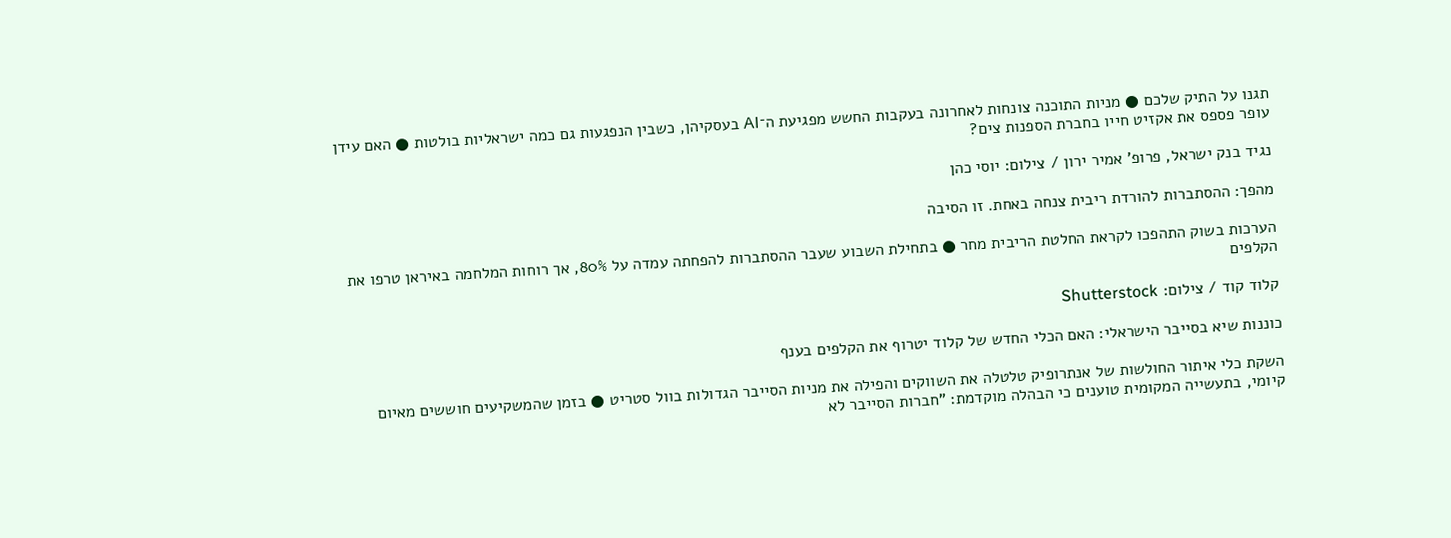תגנו על התיק שלכם ● מניות התוכנה צונחות לאחרונה בעקבות החשש מפגיעת ה־AI בעסקיהן, כשבין הנפגעות גם כמה ישראליות בולטות ● האם עידן עופר פספס את אקזיט חייו בחברת הספנות צים?

נגיד בנק ישראל, פרופ' אמיר ירון / צילום: יוסי כהן

מהפך: ההסתברות להורדת ריבית צנחה באחת. זו הסיבה

הערכות בשוק התהפכו לקראת החלטת הריבית מחר ● בתחילת השבוע שעבר ההסתברות להפחתה עמדה על 80%, אך רוחות המלחמה באיראן טרפו את הקלפים

קלוד קוד / צילום: Shutterstock

כוננות שיא בסייבר הישראלי: האם הכלי החדש של קלוד יטרוף את הקלפים בענף

השקת כלי איתור החולשות של אנתרופיק טלטלה את השווקים והפילה את מניות הסייבר הגדולות בוול סטריט ● בזמן שהמשקיעים חוששים מאיום קיומי, בתעשייה המקומית טוענים כי הבהלה מוקדמת: "חברות הסייבר לא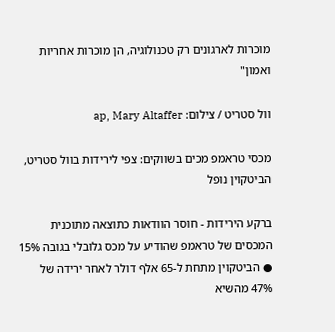מוכרות לארגונים רק טכנולוגיה, הן מוכרות אחריות ואמון"

וול סטריט / צילום: ap, Mary Altaffer

מכסי טראמפ מכים בשווקים: צפי לירידות בוול סטריט, הביטקוין נופל

ברקע הירידות - חוסר הוודאות כתוצאה מתוכנית המכסים של טראמפ שהודיע על מכס גלובלי בגובה 15% ● הביטקוין מתחת ל-65 אלף דולר לאחר ירידה של 47% מהשיא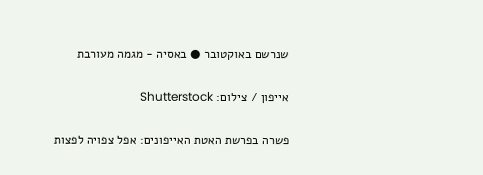שנרשם באוקטובר ● באסיה - מגמה מעורבת

אייפון / צילום: Shutterstock

פשרה בפרשת האטת האייפונים: אפל צפויה לפצות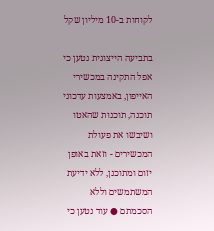לקוחות ב-10 מיליון שקל

בתביעה הייצוגית נטען כי אפל התקינה במכשירי האייפון, באמצעות עדכוני תוכנה, תוכנות שהאטו ושיבשו את פעולת המכשירים - וזאת באופן יזום ומתוכנן, ללא ידיעת המשתמשים וללא הסכמתם ● עוד נטען כי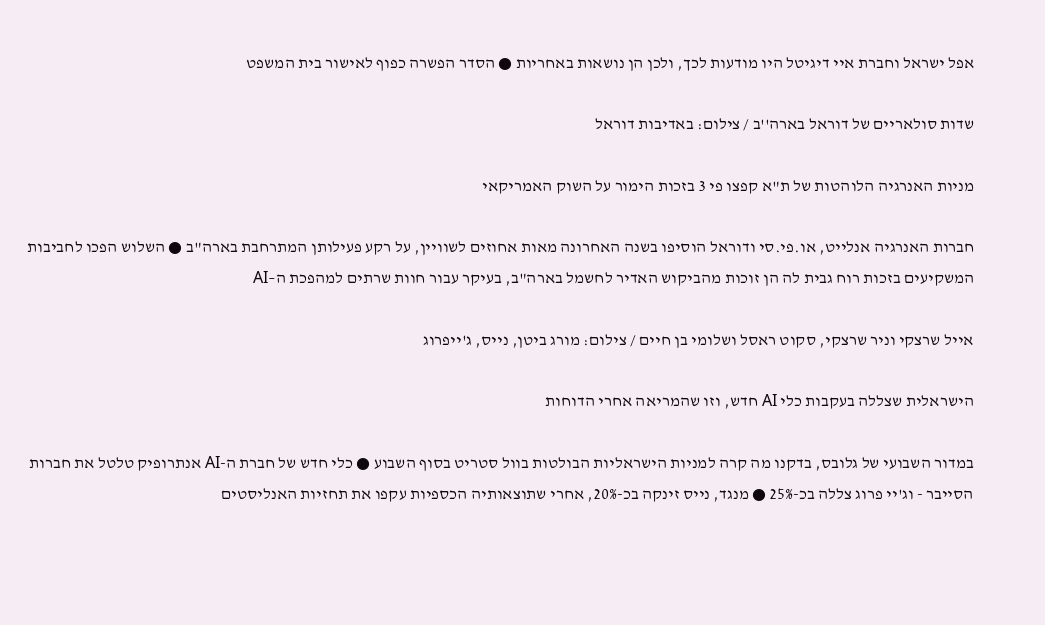אפל ישראל וחברת איי דיגיטל היו מודעות לכך, ולכן הן נושאות באחריות ● הסדר הפשרה כפוף לאישור בית המשפט

שדות סולאריים של דוראל בארה''ב / צילום: באדיבות דוראל

מניות האנרגיה הלוהטות של ת"א קפצו פי 3 בזכות הימור על השוק האמריקאי

חברות האנרגיה אנלייט, או.פי.סי ודוראל הוסיפו בשנה האחרונה מאות אחוזים לשוויין, על רקע פעילותן המתרחבת בארה"ב ● השלוש הפכו לחביבות המשקיעים בזכות רוח גבית לה הן זוכות מהביקוש האדיר לחשמל בארה"ב, בעיקר עבור חוות שרתים למהפכת ה–AI

אייל שרצקי וניר שרצקי, סקוט ראסל ושלומי בן חיים / צילום: מורג ביטן, נייס, ג'ייפרוג

הישראלית שצללה בעקבות כלי AI חדש, וזו שהמריאה אחרי הדוחות

במדור השבועי של גלובס, בדקנו מה קרה למניות הישראליות הבולטות בוול סטריט בסוף השבוע ● כלי חדש של חברת ה-AI אנתרופיק טלטל את חברות הסייבר - וג'יי פרוג צללה בכ-25% ● מנגד, נייס זינקה בכ-20%, אחרי שתוצאותיה הכספיות עקפו את תחזיות האנליסטים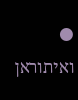● ואיתוראן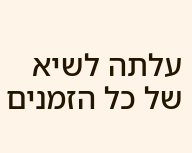עלתה לשיא של כל הזמנים